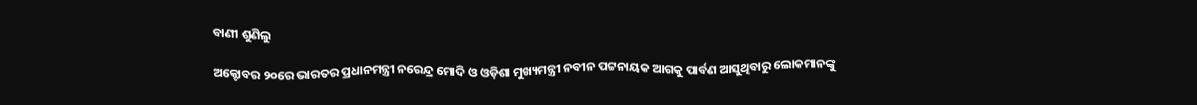ବାଣୀ ଶୁଣିଲୁ

ଅକ୍ଟୋବର ୨୦ରେ ଭାରତର ପ୍ରଧାନମନ୍ତ୍ରୀ ନରେନ୍ଦ୍ର ମୋଦି ଓ ଓଡ଼ିଶା ମୁଖ୍ୟମନ୍ତ୍ରୀ ନବୀନ ପଟ୍ଟନାୟକ ଆଗକୁ ପାର୍ବଣ ଆସୁଥିବାରୁ ଲୋକମାନଙ୍କୁ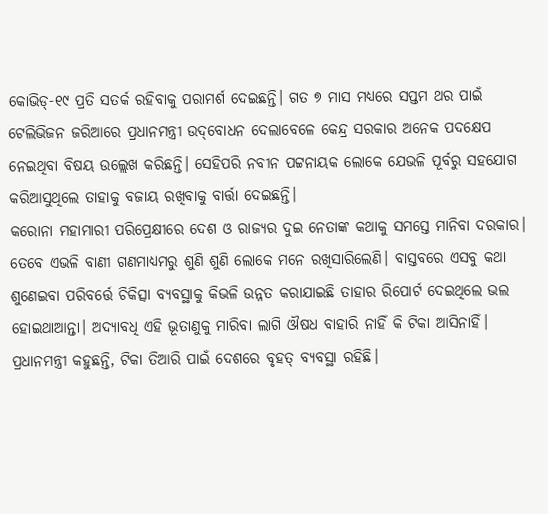କୋଭିଡ୍‌-୧୯ ପ୍ରତି ସତର୍କ ରହିବାକୁ ପରାମର୍ଶ ଦେଇଛନ୍ତି। ଗତ ୭ ମାସ ମଧ୍ୟରେ ସପ୍ତମ ଥର ପାଇଁ ଟେଲିଭିଜନ ଜରିଆରେ ପ୍ରଧାନମନ୍ତ୍ରୀ ଉଦ୍‌ବୋଧନ ଦେଲାବେଳେ କେନ୍ଦ୍ର ସରକାର ଅନେକ ପଦକ୍ଷେପ ନେଇଥିବା ବିଷୟ ଉଲ୍ଲେଖ କରିଛନ୍ତି। ସେହିପରି ନବୀନ ପଟ୍ଟନାୟକ ଲୋକେ ଯେଭଳି ପୂର୍ବରୁ ସହଯୋଗ କରିଆସୁଥିଲେ ତାହାକୁ ବଜାୟ ରଖିବାକୁ ବାର୍ତ୍ତା ଦେଇଛନ୍ତି।
କରୋନା ମହାମାରୀ ପରିପ୍ରେକ୍ଷୀରେ ଦେଶ ଓ ରାଜ୍ୟର ଦୁଇ ନେତାଙ୍କ କଥାକୁ ସମସ୍ତେ ମାନିବା ଦରକାର। ତେବେ ଏଭଳି ବାଣୀ ଗଣମାଧ୍ୟମରୁ ଶୁଣି ଶୁଣି ଲୋକେ ମନେ ରଖିସାରିଲେଣି। ବାସ୍ତବରେ ଏସବୁ କଥା ଶୁଣେଇବା ପରିବର୍ତ୍ତେ ଚିକିତ୍ସା ବ୍ୟବସ୍ଥାକୁ କିଭଳି ଉନ୍ନତ କରାଯାଇଛି ତାହାର ରିପୋର୍ଟ ଦେଇଥିଲେ ଭଲ ହୋଇଥାଆନ୍ତା। ଅଦ୍ୟାବଧି ଏହି ଭୂତାଣୁକୁ ମାରିବା ଲାଗି ଔଷଧ ବାହାରି ନାହିଁ କି ଟିକା ଆସିନାହିଁ। ପ୍ରଧାନମନ୍ତ୍ରୀ କହୁଛନ୍ତି, ଟିକା ତିଆରି ପାଇଁ ଦେଶରେ ବୃହତ୍‌ ବ୍ୟବସ୍ଥା ରହିଛି।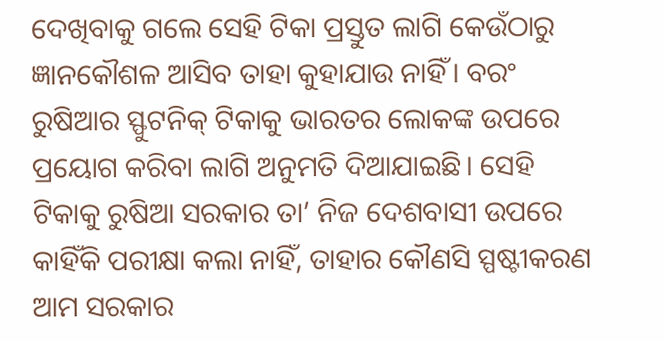ଦେଖିବାକୁ ଗଲେ ସେହି ଟିକା ପ୍ରସ୍ତୁତ ଲାଗି କେଉଁଠାରୁ ଜ୍ଞାନକୌଶଳ ଆସିବ ତାହା କୁହାଯାଉ ନାହିଁ। ବରଂ ରୁଷିଆର ସ୍ଫୁଟନିକ୍‌ ଟିକାକୁ ଭାରତର ଲୋକଙ୍କ ଉପରେ ପ୍ରୟୋଗ କରିବା ଲାଗି ଅନୁମତି ଦିଆଯାଇଛି। ସେହି ଟିକାକୁ ରୁଷିଆ ସରକାର ତା’ ନିଜ ଦେଶବାସୀ ଉପରେ କାହିଁକି ପରୀକ୍ଷା କଲା ନାହିଁ, ତାହାର କୌଣସି ସ୍ପଷ୍ଟୀକରଣ ଆମ ସରକାର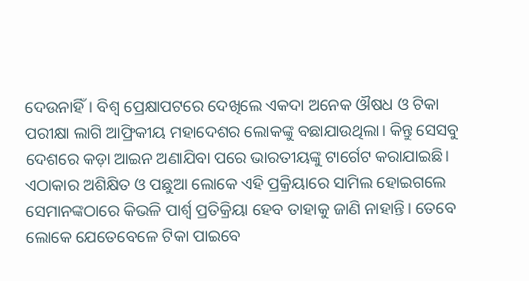ଦେଉନାହିଁ। ବିଶ୍ୱ ପ୍ରେକ୍ଷାପଟରେ ଦେଖିଲେ ଏକଦା ଅନେକ ଔଷଧ ଓ ଟିକା ପରୀକ୍ଷା ଲାଗି ଆଫ୍ରିକୀୟ ମହାଦେଶର ଲୋକଙ୍କୁ ବଛାଯାଉଥିଲା। କିନ୍ତୁ ସେସବୁ ଦେଶରେ କଡ଼ା ଆଇନ ଅଣାଯିବା ପରେ ଭାରତୀୟଙ୍କୁ ଟାର୍ଗେଟ କରାଯାଇଛି। ଏଠାକାର ଅଶିକ୍ଷିତ ଓ ପଛୁଆ ଲୋକେ ଏହି ପ୍ରକ୍ରିୟାରେ ସାମିଲ ହୋଇଗଲେ ସେମାନଙ୍କଠାରେ କିଭଳି ପାର୍ଶ୍ୱ ପ୍ରତିକ୍ରିୟା ହେବ ତାହାକୁ ଜାଣି ନାହାନ୍ତି। ତେବେ ଲୋକେ ଯେତେବେଳେ ଟିକା ପାଇବେ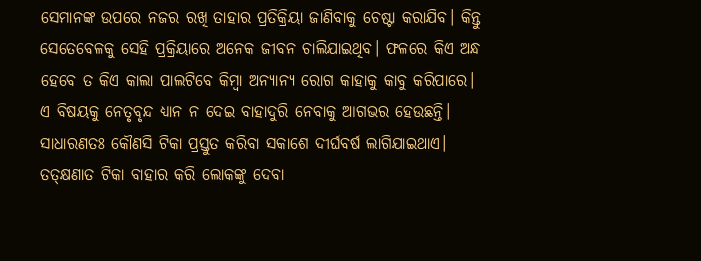ସେମାନଙ୍କ ଉପରେ ନଜର ରଖି ତାହାର ପ୍ରତିକ୍ରିୟା ଜାଣିବାକୁ ଚେଷ୍ଟା କରାଯିବ। କିନ୍ତୁ ସେତେବେଳକୁ ସେହି ପ୍ରକ୍ରିୟାରେ ଅନେକ ଜୀବନ ଚାଲିଯାଇଥିବ। ଫଳରେ କିଏ ଅନ୍ଧ ହେବେ ତ କିଏ କାଲା ପାଲଟିବେ କିମ୍ବା ଅନ୍ୟାନ୍ୟ ରୋଗ କାହାକୁ କାବୁ କରିପାରେ। ଏ ବିଷୟକୁ ନେତୃବୃନ୍ଦ ଧ୍ୟାନ ନ ଦେଇ ବାହାଦୁରି ନେବାକୁ ଆଗଭର ହେଉଛନ୍ତି। ସାଧାରଣତଃ କୌଣସି ଟିକା ପ୍ରସ୍ତୁତ କରିବା ସକାଶେ ଦୀର୍ଘବର୍ଷ ଲାଗିଯାଇଥାଏ। ତତ୍‌କ୍ଷଣାତ ଟିକା ବାହାର କରି ଲୋକଙ୍କୁ ଦେବା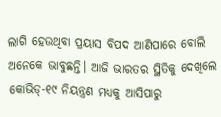ଲାଗି ହେଉଥିବା ପ୍ରୟାସ ବିପଦ ଆଣିପାରେ ବୋଲି ଅନେକେ ଭାବୁଛନ୍ତି। ଆଜି ଭାରତର ସ୍ଥିତିକୁ ଦେଖିଲେ କୋଭିଡ୍‌-୧୯ ନିୟନ୍ତ୍ରଣ ମଧ୍ୟକୁ ଆସିପାରୁ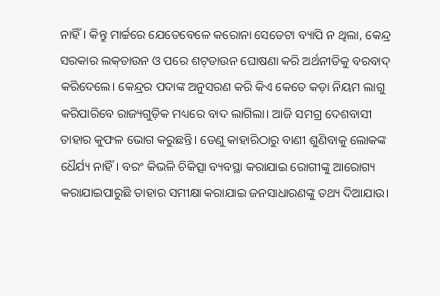ନାହିଁ। କିନ୍ତୁ ମାର୍ଚ୍ଚରେ ଯେତେବେଳେ କରୋନା ସେତେଟା ବ୍ୟାପି ନ ଥିଲା, କେନ୍ଦ୍ର ସରକାର ଲକ୍‌ଡାଉନ ଓ ପରେ ଶଟ୍‌ଡାଉନ ଘୋଷଣା କରି ଅର୍ଥନୀତିକୁ ବରବାଦ୍‌ କରିଦେଲେ। କେନ୍ଦ୍ରର ପଦାଙ୍କ ଅନୁସରଣ କରି କିଏ କେତେ କଡ଼ା ନିୟମ ଲାଗୁ କରିପାରିବେ ରାଜ୍ୟଗୁଡ଼ିକ ମଧ୍ୟରେ ବାଦ ଲାଗିଲା। ଆଜି ସମଗ୍ର ଦେଶବାସୀ ତାହାର କୁଫଳ ଭୋଗ କରୁଛନ୍ତି। ତେଣୁ କାହାରିଠାରୁ ବାଣୀ ଶୁଣିବାକୁ ଲୋକଙ୍କ ଧୈର୍ଯ୍ୟ ନାହିଁ। ବରଂ କିଭଳି ଚିକିତ୍ସା ବ୍ୟବସ୍ଥା କରାଯାଇ ରୋଗୀଙ୍କୁ ଆରୋଗ୍ୟ କରାଯାଇପାରୁଛି ତାହାର ସମୀକ୍ଷା କରାଯାଇ ଜନସାଧାରଣଙ୍କୁ ତଥ୍ୟ ଦିଆଯାଉ।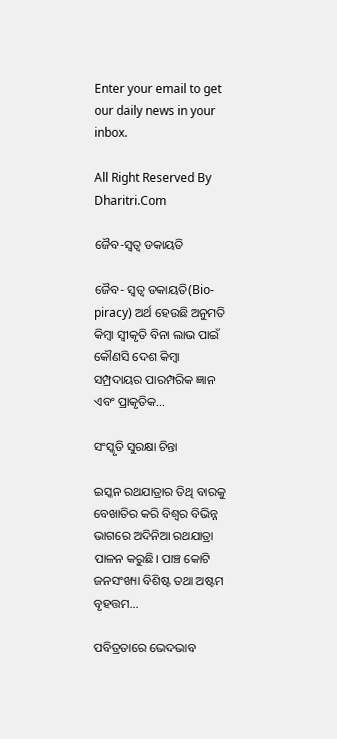Enter your email to get our daily news in your inbox.

All Right Reserved By Dharitri.Com

ଜୈବ-ସ୍ବତ୍ୱ ଡକାୟତି

ଜୈବ- ସ୍ବତ୍ୱ ଡକାୟତି(Bio-piracy) ଅର୍ଥ ହେଉଛି ଅନୁମତି କିମ୍ବା ସ୍ବୀକୃତି ବିନା ଲାଭ ପାଇଁ କୌଣସି ଦେଶ କିମ୍ବା ସମ୍ପ୍ରଦାୟର ପାରମ୍ପରିକ ଜ୍ଞାନ ଏବଂ ପ୍ରାକୃତିକ…

ସଂସ୍କୃତି ସୁରକ୍ଷା ଚିନ୍ତା

ଇସ୍କନ ରଥଯାତ୍ରାର ତିଥି ବାରକୁ ବେଖାତିର କରି ବିଶ୍ୱର ବିଭିନ୍ନ ଭାଗରେ ଅଦିନିଆ ରଥଯାତ୍ରା ପାଳନ କରୁଛି। ପାଞ୍ଚ କୋଟି ଜନସଂଖ୍ୟା ବିଶିଷ୍ଟ ତଥା ଅଷ୍ଟମ ବୃହତ୍ତମ…

ପବିତ୍ରତାରେ ଭେଦଭାବ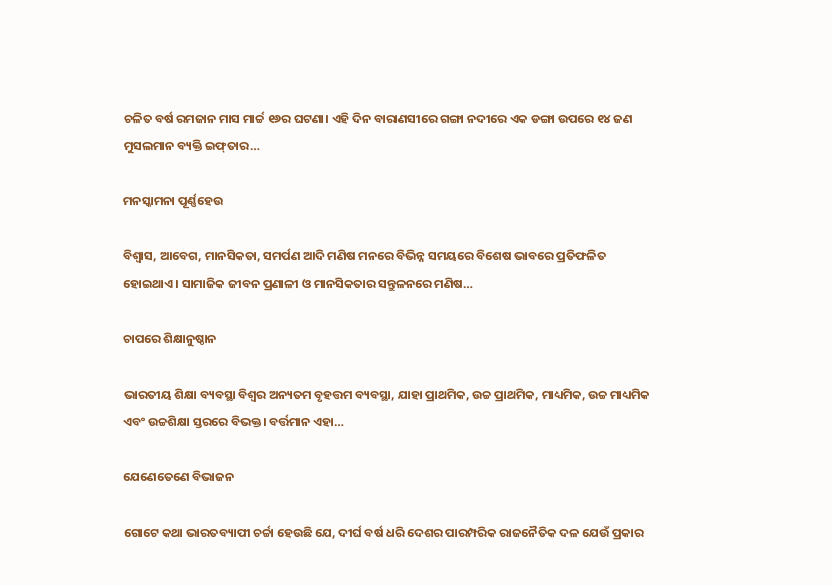ଚଳିତ ବର୍ଷ ରମଜାନ ମାସ ମାର୍ଚ୍ଚ ୧୬ର ଘଟଣା। ଏହି ଦିନ ବାରାଣସୀରେ ଗଙ୍ଗା ନଦୀରେ ଏକ ଡଙ୍ଗା ଉପରେ ୧୪ ଜଣ ମୁସଲମାନ ବ୍ୟକ୍ତି ଇଫ୍‌ତାର…

ମନସ୍କାମନା ପୂର୍ଣ୍ଣହେଉ

ବିଶ୍ୱାସ, ଆବେଗ, ମାନସିକତା, ସମର୍ପଣ ଆଦି ମଣିଷ ମନରେ ବିଭିନ୍ନ ସମୟରେ ବିଶେଷ ଭାବରେ ପ୍ରତିଫଳିତ ହୋଇଥାଏ। ସାମାଜିକ ଜୀବନ ପ୍ରଣାଳୀ ଓ ମାନସିକତାର ସନ୍ତୁଳନରେ ମଣିଷ…

ଚାପରେ ଶିକ୍ଷାନୁଷ୍ଠାନ

ଭାରତୀୟ ଶିକ୍ଷା ବ୍ୟବସ୍ଥା ବିଶ୍ୱର ଅନ୍ୟତମ ବୃହତ୍ତମ ବ୍ୟବସ୍ଥା, ଯାହା ପ୍ରାଥମିକ, ଉଚ୍ଚ ପ୍ରାଥମିକ, ମାଧ୍ୟମିକ, ଉଚ୍ଚ ମାଧ୍ୟମିକ ଏବଂ ଉଚ୍ଚଶିକ୍ଷା ସ୍ତରରେ ବିଭକ୍ତ। ବର୍ତ୍ତମାନ ଏହା…

ଯେଣେତେଣେ ବିଭାଜନ

ଗୋଟେ କଥା ଭାରତବ୍ୟାପୀ ଚର୍ଚ୍ଚା ହେଉଛି ଯେ, ଦୀର୍ଘ ବର୍ଷ ଧରି ଦେଶର ପାରମ୍ପରିକ ରାଜନୈତିକ ଦଳ ଯେଉଁ ପ୍ରକାର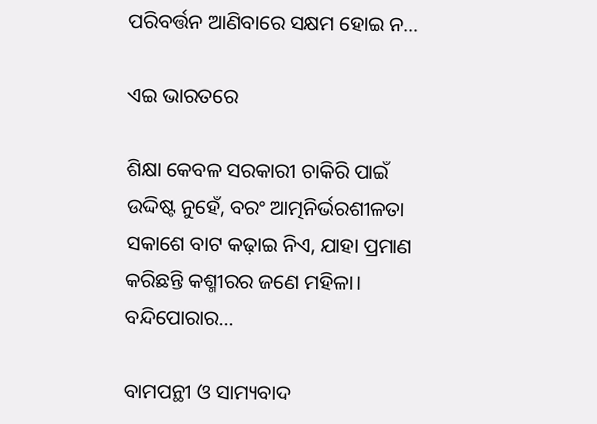ପରିବର୍ତ୍ତନ ଆଣିବାରେ ସକ୍ଷମ ହୋଇ ନ…

ଏଇ ଭାରତରେ

ଶିକ୍ଷା କେବଳ ସରକାରୀ ଚାକିରି ପାଇଁ ଉଦ୍ଦିଷ୍ଟ ନୁହେଁ, ବରଂ ଆତ୍ମନିର୍ଭରଶୀଳତା ସକାଶେ ବାଟ କଢ଼ାଇ ନିଏ, ଯାହା ପ୍ରମାଣ କରିଛନ୍ତି କଶ୍ମୀରର ଜଣେ ମହିଳା। ବନ୍ଦିପୋରାର…

ବାମପନ୍ଥୀ ଓ ସାମ୍ୟବାଦ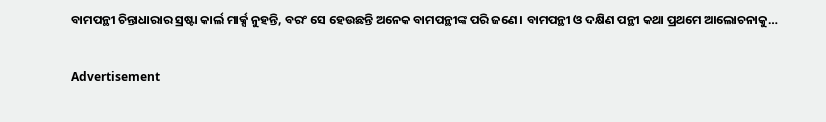ବାମପନ୍ଥୀ ଚିନ୍ତାଧାରାର ସ୍ରଷ୍ଟା କାର୍ଲ ମାର୍କ୍ସ ନୁହନ୍ତି, ବରଂ ସେ ହେଉଛନ୍ତି ଅନେକ ବାମପନ୍ଥୀଙ୍କ ପରି ଜଣେ। ବାମପନ୍ଥୀ ଓ ଦକ୍ଷିଣ ପନ୍ଥୀ କଥା ପ୍ରଥମେ ଆଲୋଚନାକୁ…

Advertisement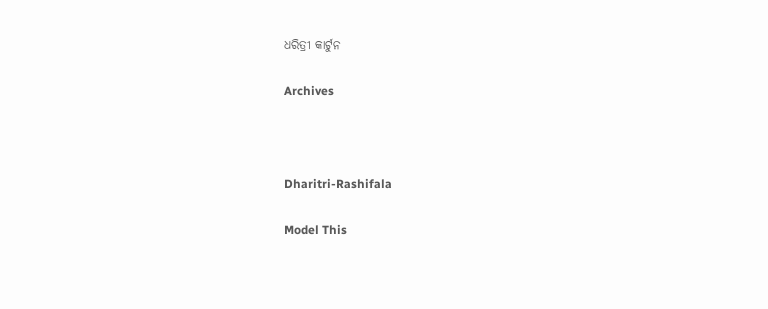ଧରିତ୍ରୀ କାର୍ଟୁନ

Archives



Dharitri-Rashifala

Model This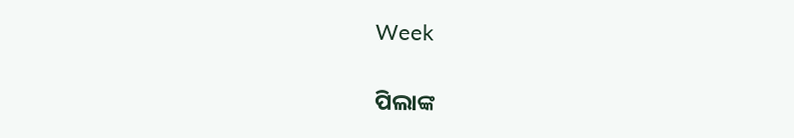Week

ପିଲାଙ୍କ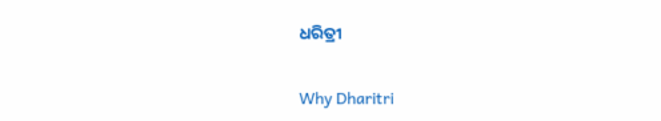ଧରିତ୍ରୀ

Why Dharitri